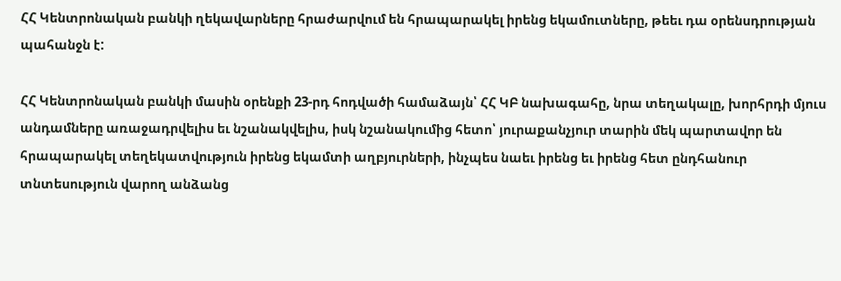ՀՀ Կենտրոնական բանկի ղեկավարները հրաժարվում են հրապարակել իրենց եկամուտները, թեեւ դա օրենսդրության պահանջն է:

ՀՀ Կենտրոնական բանկի մասին օրենքի 23-րդ հոդվածի համաձայն՝ ՀՀ ԿԲ նախագահը, նրա տեղակալը, խորհրդի մյուս անդամները առաջադրվելիս եւ նշանակվելիս, իսկ նշանակումից հետո՝ յուրաքանչյուր տարին մեկ պարտավոր են հրապարակել տեղեկատվություն իրենց եկամտի աղբյուրների, ինչպես նաեւ իրենց եւ իրենց հետ ընդհանուր տնտեսություն վարող անձանց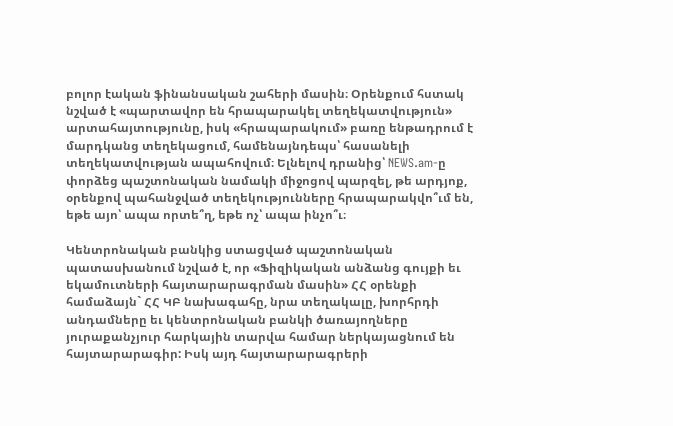բոլոր էական ֆինանսական շահերի մասին։ Օրենքում հստակ նշված է «պարտավոր են հրապարակել տեղեկատվություն» արտահայտությունը, իսկ «հրապարակում» բառը ենթադրում է մարդկանց տեղեկացում, համենայնդեպս՝ հասանելի տեղեկատվության ապահովում։ Ելնելով դրանից՝ NEWS.am-ը փորձեց պաշտոնական նամակի միջոցով պարզել, թե արդյոք, օրենքով պահանջված տեղեկությունները հրապարակվո՞ւմ են, եթե այո՝ ապա որտե՞ղ, եթե ոչ՝ ապա ինչո՞ւ։

Կենտրոնական բանկից ստացված պաշտոնական պատասխանում նշված է, որ «Ֆիզիկական անձանց գույքի եւ եկամուտների հայտարարագրման մասին» ՀՀ օրենքի համաձայն` ՀՀ ԿԲ նախագահը, նրա տեղակալը, խորհրդի անդամները եւ կենտրոնական բանկի ծառայողները յուրաքանչյուր հարկային տարվա համար ներկայացնում են հայտարարագիր: Իսկ այդ հայտարարագրերի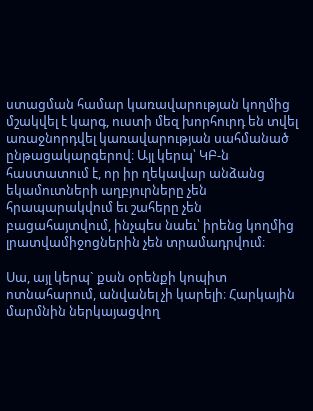ստացման համար կառավարության կողմից մշակվել է կարգ, ուստի մեզ խորհուրդ են տվել առաջնորդվել կառավարության սահմանած ընթացակարգերով։ Այլ կերպ՝ ԿԲ-ն հաստատում է, որ իր ղեկավար անձանց եկամուտների աղբյուրները չեն հրապարակվում եւ շահերը չեն բացահայտվում, ինչպես նաեւ՝ իրենց կողմից լրատվամիջոցներին չեն տրամադրվում։

Սա, այլ կերպ` քան օրենքի կոպիտ ոտնահարում, անվանել չի կարելի։ Հարկային մարմնին ներկայացվող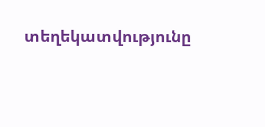տեղեկատվությունը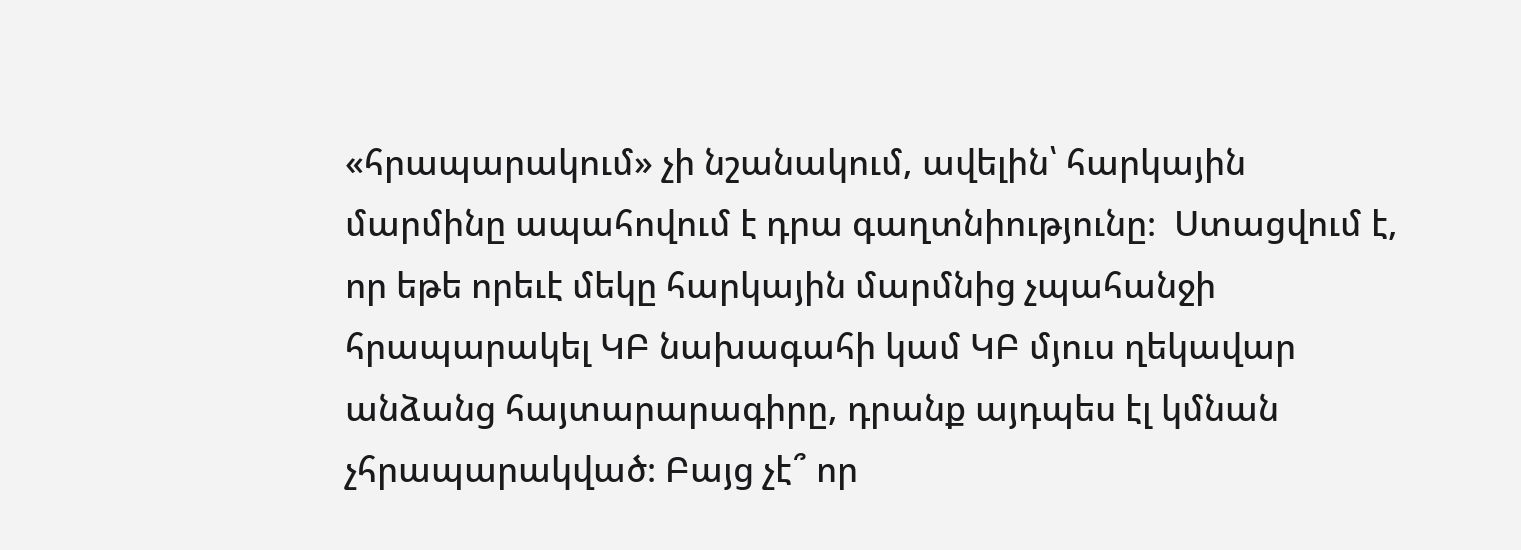«հրապարակում» չի նշանակում, ավելին՝ հարկային մարմինը ապահովում է դրա գաղտնիությունը։  Ստացվում է, որ եթե որեւէ մեկը հարկային մարմնից չպահանջի հրապարակել ԿԲ նախագահի կամ ԿԲ մյուս ղեկավար անձանց հայտարարագիրը, դրանք այդպես էլ կմնան չհրապարակված։ Բայց չէ՞ որ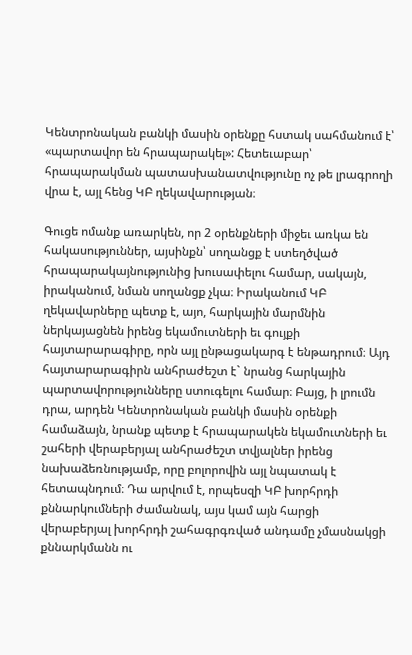Կենտրոնական բանկի մասին օրենքը հստակ սահմանում է՝ «պարտավոր են հրապարակել»: Հետեւաբար՝ հրապարակման պատասխանատվությունը ոչ թե լրագրողի վրա է, այլ հենց ԿԲ ղեկավարության։

Գուցե ոմանք առարկեն, որ 2 օրենքների միջեւ առկա են հակասություններ, այսինքն՝ սողանցք է ստեղծված հրապարակայնությունից խուսափելու համար, սակայն, իրականում, նման սողանցք չկա։ Իրականում ԿԲ ղեկավարները պետք է, այո, հարկային մարմնին ներկայացնեն իրենց եկամուտների եւ գույքի հայտարարագիրը, որն այլ ընթացակարգ է ենթադրում։ Այդ հայտարարագիրն անհրաժեշտ է` նրանց հարկային պարտավորությունները ստուգելու համար։ Բայց, ի լրումն դրա, արդեն Կենտրոնական բանկի մասին օրենքի համաձայն, նրանք պետք է հրապարակեն եկամուտների եւ շահերի վերաբերյալ անհրաժեշտ տվյալներ իրենց նախաձեռնությամբ, որը բոլորովին այլ նպատակ է հետապնդում։ Դա արվում է, որպեսզի ԿԲ խորհրդի քննարկումների ժամանակ, այս կամ այն հարցի վերաբերյալ խորհրդի շահագրգռված անդամը չմասնակցի քննարկմանն ու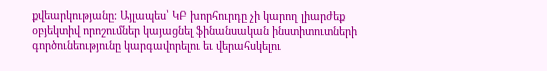քվեարկությանը։ Այլապես՝ ԿԲ խորհուրդը չի կարող լիարժեք օբյեկտիվ որոշումներ կայացնել ֆինանսական ինստիտուտների գործունեությունը կարգավորելու եւ վերահսկելու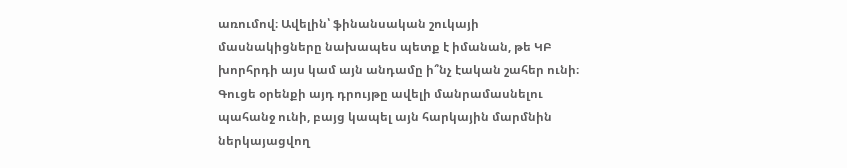առումով։ Ավելին՝ ֆինանսական շուկայի մասնակիցները նախապես պետք է իմանան, թե ԿԲ խորհրդի այս կամ այն անդամը ի՞նչ էական շահեր ունի։ Գուցե օրենքի այդ դրույթը ավելի մանրամասնելու պահանջ ունի, բայց կապել այն հարկային մարմնին ներկայացվող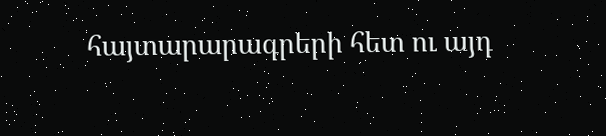հայտարարագրերի հետ ու այդ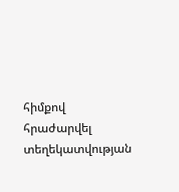հիմքով հրաժարվել տեղեկատվության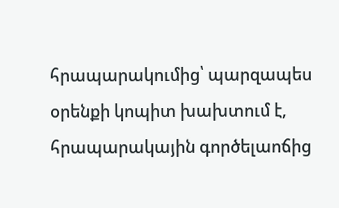հրապարակումից՝ պարզապես օրենքի կոպիտ խախտում է, հրապարակային գործելաոճից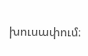խուսափում։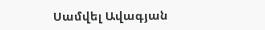Սամվել Ավագյան